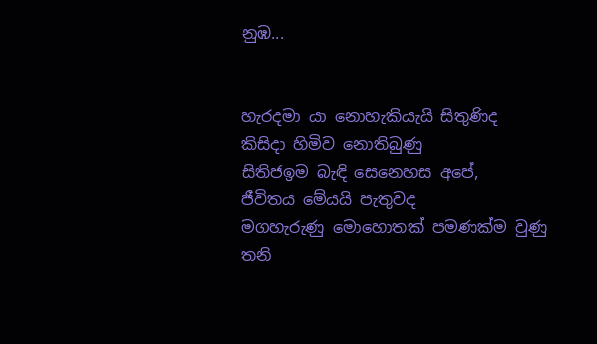නුඹ...


හැරදමා යා නොහැකියැයි සිතුණිද
කිසිදා හිමිව නොතිබුණු
සිතිජඉම බැඳි සෙනෙහස අපේ,
ජීවිතය මේයයි පැතුවද
මගහැරුණු මොහොතක් පමණක්ම වුණු
තනි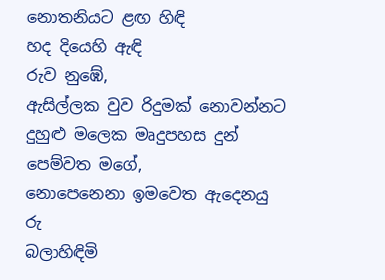නොතනියට ළඟ හිඳි
හද දියෙහි ඇඳි
රුව නුඹේ,
ඇසිල්ලක වුව රිදුමක් නොවන්නට
දුහුළු මලෙක මෘදුපහස දුන්
පෙම්වත මගේ,
නොපෙනෙනා ඉමවෙත ඇදෙනයු
රු
බලාහිඳිමි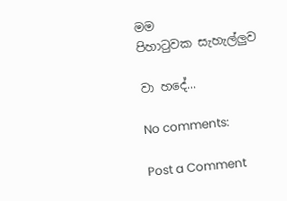මම
පිහාටුවක සැහැල්ලුව

වා හදේ...

No comments:

Post a Comment